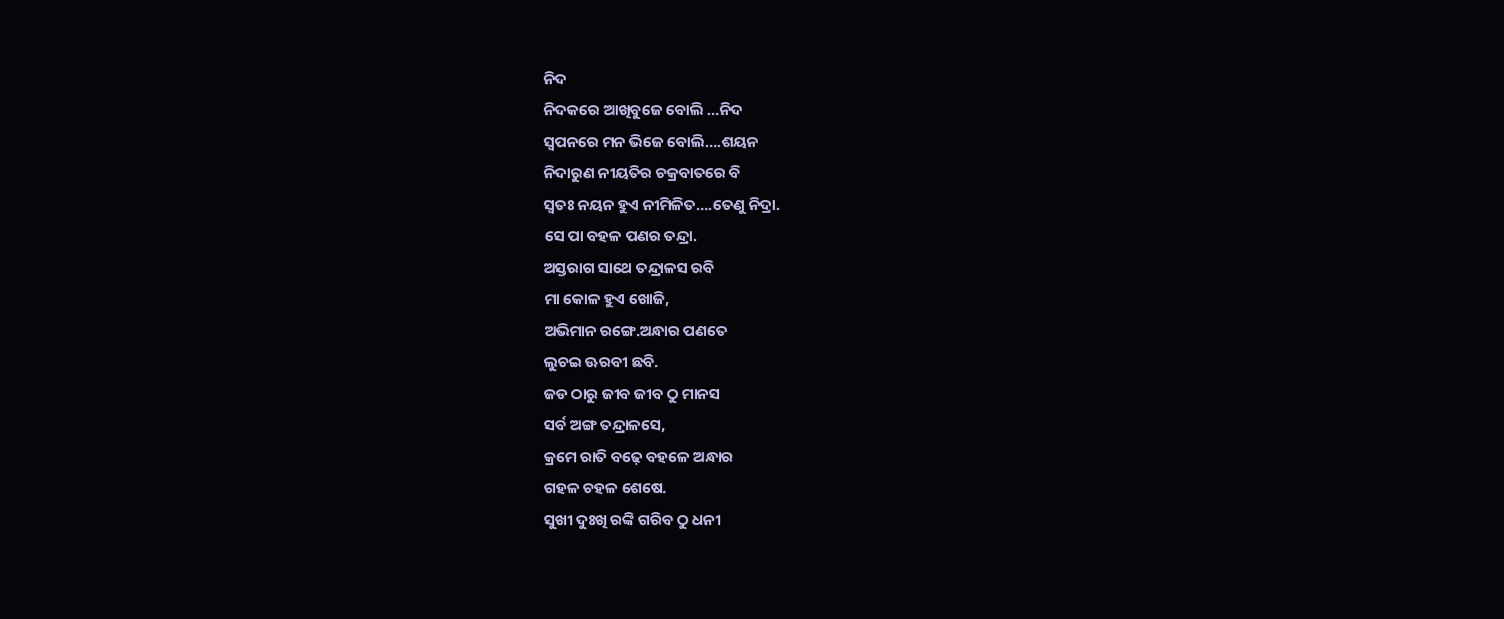ନିଦ
ନିଦକରେ ଆଖିବୁଜେ ବୋଲି …ନିଦ
ସ୍ବପନରେ ମନ ଭିଜେ ବୋଲି….ଶୟନ
ନିଦାରୁଣ ନୀୟତିର ଚକ୍ରବାତରେ ବି
ସ୍ବତଃ ନୟନ ହୁଏ ନୀମିଳିତ….ତେଣୁ ନିଦ୍ରା.
ସେ ପା ବହଳ ପଣର ତନ୍ଦ୍ରା.
ଅସ୍ତରାଗ ସାଥେ ତନ୍ଦ୍ରାଳସ ରବି
ମା କୋଳ ହୁଏ ଖୋଜି,
ଅଭିମାନ ରଙ୍ଗେ.ଅନ୍ଧାର ପଣତେ
ଲୁଚଇ ଊରବୀ ଛବି.
ଜଡ ଠାରୁ ଜୀବ ଜୀବ ଠୁ ମାନସ
ସର୍ବ ଅଙ୍ଗ ତନ୍ଦ୍ରାଳସେ,
କ୍ରମେ ରାତି ବଢ଼େ ବହଳେ ଅନ୍ଧାର
ଗହଳ ଚହଳ ଶେଷେ.
ସୁଖୀ ଦୁଃଖି ରଙ୍କି ଗରିବ ଠୁ ଧନୀ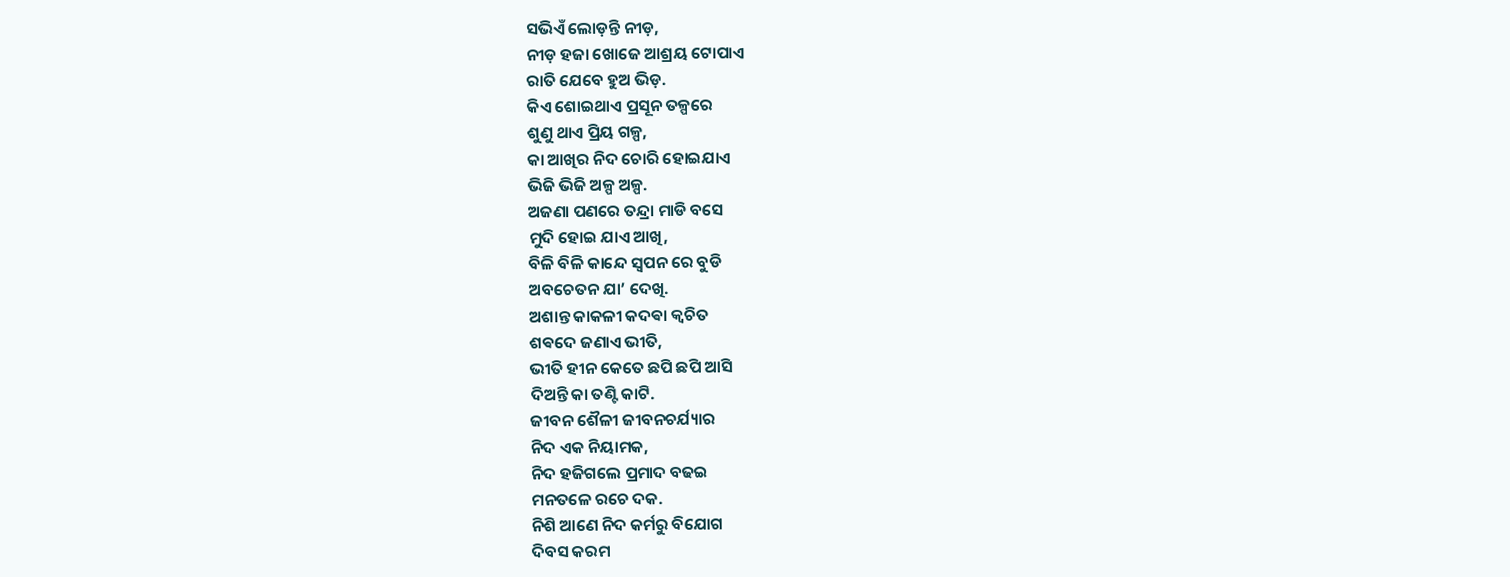ସଭିଏଁ ଲୋଡ଼ନ୍ତି ନୀଡ଼,
ନୀଡ଼ ହଜା ଖୋଜେ ଆଶ୍ରୟ ଟୋପାଏ
ରାତି ଯେବେ ହୁଅ ଭିଡ଼.
କିଏ ଶୋଇଥାଏ ପ୍ରସୂନ ତଳ୍ପରେ
ଶୁଣୁ ଥାଏ ପ୍ରିୟ ଗଳ୍ପ,
କା ଆଖିର ନିଦ ଚୋରି ହୋଇଯାଏ
ଭିଜି ଭିଜି ଅଳ୍ପ ଅଳ୍ପ.
ଅଜଣା ପଣରେ ତନ୍ଦ୍ରା ମାଡି ବସେ
ମୁଦି ହୋଇ ଯାଏ ଆଖି,
ବିଳି ବିଳି କାନ୍ଦେ ସ୍ୱପନ ରେ ବୁଡି
ଅବଚେତନ ଯା’ ଦେଖି.
ଅଶାନ୍ତ କାକଳୀ କଦଵା କ୍ଵଚିତ
ଶଵଦେ ଜଣାଏ ଭୀତି,
ଭୀତି ହୀନ କେତେ ଛପି ଛପି ଆସି
ଦିଅନ୍ତି କା ତଣ୍ଟି କାଟି.
ଜୀବନ ଶୈଳୀ ଜୀବନଚର୍ଯ୍ୟାର
ନିଦ ଏକ ନିୟାମକ,
ନିଦ ହଜିଗଲେ ପ୍ରମାଦ ବଢଇ
ମନତଳେ ରଚେ ଦକ.
ନିଶି ଆଣେ ନିଦ କର୍ମରୁ ବିଯୋଗ
ଦିବସ କରମ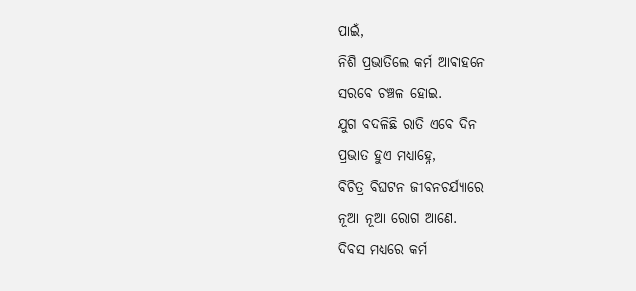ପାଇଁ,
ନିଶି ପ୍ରଭାତିଲେ କର୍ମ ଆଵାହନେ
ସରବେ ଚଞ୍ଚଳ ହୋଇ.
ଯୁଗ ବଦଳିଛି ରାତି ଏବେ ଦିନ
ପ୍ରଭାତ ହୁଏ ମଧ୍ୟାହ୍ନେ,
ବିଚିତ୍ର ବିଘଟନ ଜୀବନଚର୍ଯ୍ୟାରେ
ନୂଆ ନୂଆ ରୋଗ ଆଣେ.
ଦିବସ ମଧ୍ୟରେ କର୍ମ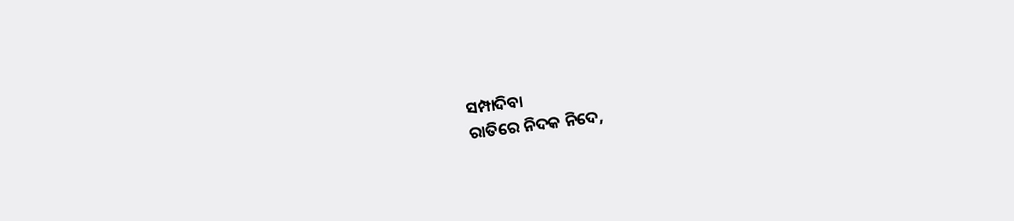ସମ୍ପାଦିବା
ରାତିରେ ନିଦକ ନିଦେ,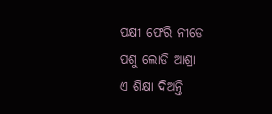ପକ୍ଷୀ ଫେରି ନୀଡେ
ପଶୁ ଲୋଡି ଆଶ୍ରା
ଏ ଶିକ୍ଷା ଦିଅନ୍ତି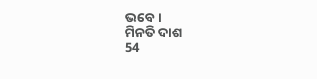ଭବେ।
ମିନତି ଦାଶ
54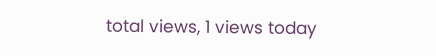total views, 1 views today